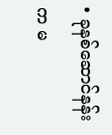• ခုနစ်ဆောင်နန်းက မ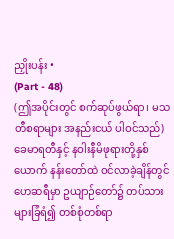ညှိုးပန်း •
(Part - 48)
(ဤအပိုင်းတွင် စက်ဆုပ်ဖွယ်ရာ၊ မသတီစရာများ အနည်းငယ် ပါဝင်သည်)
ခေမာရတီနှင့် နဝါးနီမိဖုရားတို့နှစ်ယောက် နန်းတော်ထဲ ဝင်လာခဲ့ချိန်တွင် ဟေဆရီမှာ ဥယျာဉ်တော်၌ တပ်သားများခြံရံ၍ တစ်စုံတစ်ရာ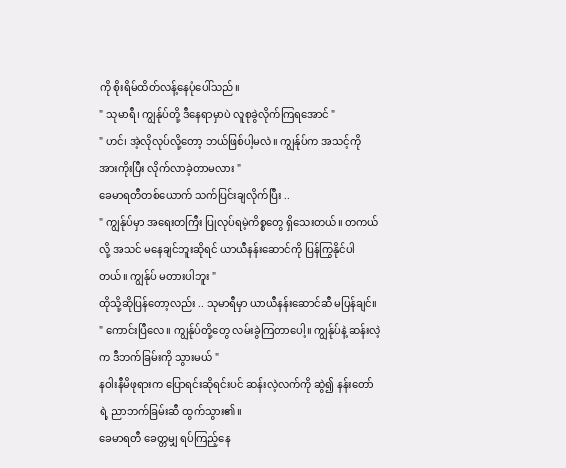ကို စိုးရိမ်ထိတ်လန့်နေပုံပေါ်သည်။
" သုမာရီ၊ ကျွန်ုပ်တို့ ဒီနေရာမှာပဲ လူစုခွဲလိုက်ကြရအောင် "
" ဟင်၊ အဲ့လိုလုပ်လို့တော့ ဘယ်ဖြစ်ပါ့မလဲ။ ကျွန်ုပ်က အသင့်ကို အားကိုးပြီး လိုက်လာခဲ့တာမလား "
ခေမာရတီတစ်ယောက် သက်ပြင်းချလိုက်ပြီး ..
" ကျွန်ုပ်မှာ အရေးတကြီး ပြုလုပ်ရမဲ့ကိစ္စတွေ ရှိသေးတယ်။ တကယ်လို့ အသင် မနေချင်ဘူးဆိုရင် ယာယီနန်းဆောင်ကို ပြန်ကြွနိုင်ပါတယ်။ ကျွန်ုပ် မတားပါဘူး "
ထိုသို့ဆိုပြန်တော့လည်း .. သုမာရီမှာ ယာယီနန်းဆောင်ဆီ မပြန်ချင်။
" ကောင်းပြီလေ။ ကျွန်ုပ်တို့တွေ လမ်းခွဲကြတာပေါ့။ ကျွန်ုပ်နဲ့ ဆန်းလဲ့က ဒီဘက်ခြမ်းကို သွားမယ် "
နဝါးနီမိဖုရားက ပြောရင်းဆိုရင်းပင် ဆန်းလဲ့လက်ကို ဆွဲ၍ နန်းတော်ရဲ့ ညာဘက်ခြမ်းဆီ ထွက်သွား၏။
ခေမာရတီ ခေတ္တမျှ ရပ်ကြည့်နေ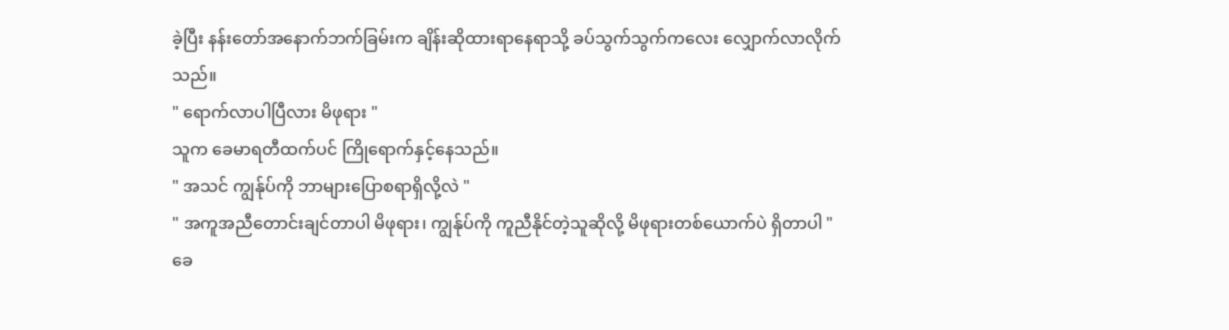ခဲ့ပြီး နန်းတော်အနောက်ဘက်ခြမ်းက ချိန်းဆိုထားရာနေရာသို့ ခပ်သွက်သွက်ကလေး လျှောက်လာလိုက်သည်။
" ရောက်လာပါပြီလား မိဖုရား "
သူက ခေမာရတီထက်ပင် ကြိုရောက်နှင့်နေသည်။
" အသင် ကျွန်ုပ်ကို ဘာများပြောစရာရှိလို့လဲ "
" အကူအညီတောင်းချင်တာပါ မိဖုရား၊ ကျွန်ုပ်ကို ကူညီနိုင်တဲ့သူဆိုလို့ မိဖုရားတစ်ယောက်ပဲ ရှိတာပါ "
ခေ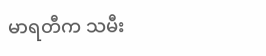မာရတီက သမီး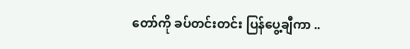တော်ကို ခပ်တင်းတင်း ပြန်ပွေ့ချီကာ ..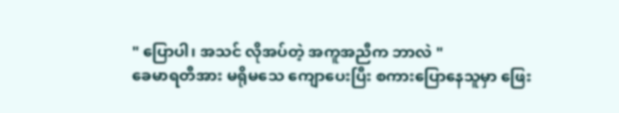" ပြောပါ၊ အသင် လိုအပ်တဲ့ အကူအညီက ဘာလဲ "
ခေမာရတီအား မရိုမသေ ကျောပေးပြီး စကားပြောနေသူမှာ ဖြေး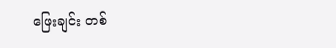ဖြေးချင်း တစ်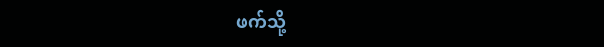ဖက်သို့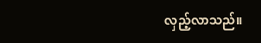လှည့်လာသည်။